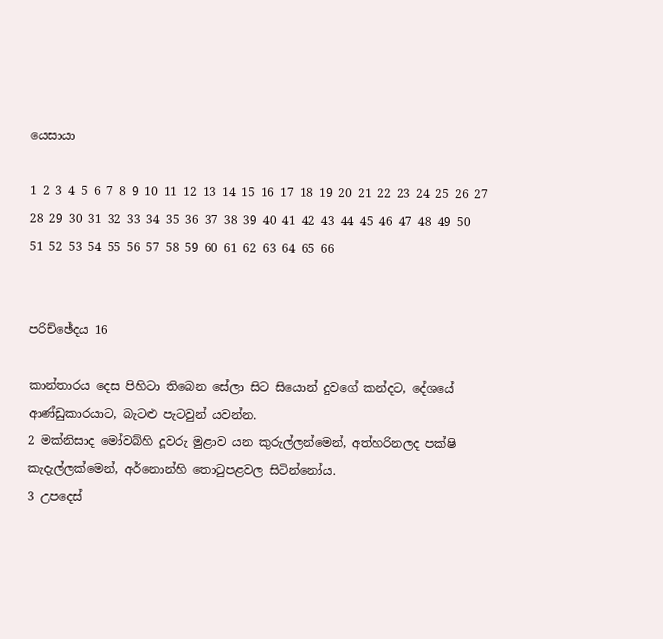යෙසායා

1 2 3 4 5 6 7 8 9 10 11 12 13 14 15 16 17 18 19 20 21 22 23 24 25 26 27 28 29 30 31 32 33 34 35 36 37 38 39 40 41 42 43 44 45 46 47 48 49 50 51 52 53 54 55 56 57 58 59 60 61 62 63 64 65 66


පරිච්ඡේදය 16

කාන්තාරය දෙස පිහිටා තිබෙන සේලා සිට සියොන් දුවගේ කන්දට, දේශයේ ආණ්ඩුකාරයාට, බැටළු පැටවුන් යවන්න.
2 මක්නිසාද මෝවබ්හි දූවරු මුළාව යන කුරුල්ලන්මෙන්, අත්හරිනලද පක්ෂි කැදැල්ලක්මෙන්, අර්නොන්හි තොටුපළවල සිටින්නෝය.
3 උපදෙස්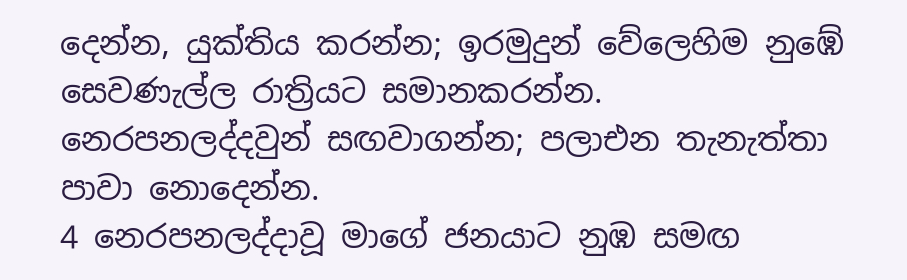දෙන්න, යුක්තිය කරන්න; ඉරමුදුන් වේලෙහිම නුඹේ සෙවණැල්ල රාත්‍රියට සමානකරන්න. නෙරපනලද්දවුන් සඟවාගන්න; පලාඑන තැනැත්තා පාවා නොදෙන්න.
4 නෙරපනලද්දාවූ මාගේ ජනයාට නුඹ සමඟ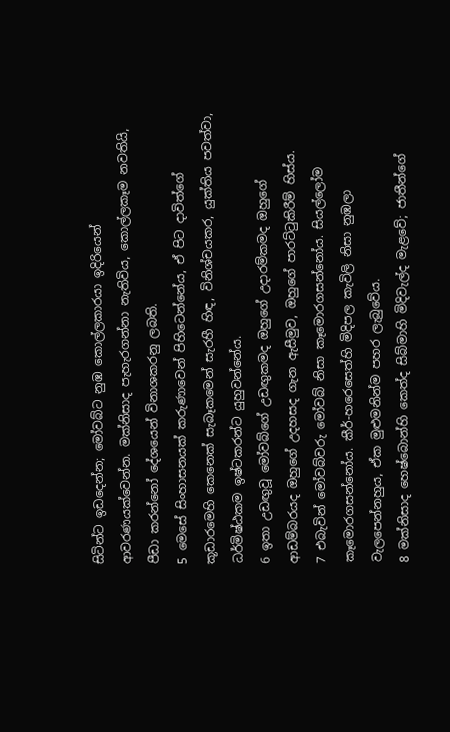සිටින්ට ඉඩදෙන්න; මෝවබ්ට නුඹ කොල්ලකාරයා ඉදිරියෙන් ආවරණයක්වෙන්න. මක්නිසාද පැහැරගන්නා නැතිවිය, කොල්ලකෑම නවතියි, පීඩා කරන්නෝ දේශයෙන් විනාශකරනු ලබති.
5 මෙසේ සිංහාසනයක් කරුණාවෙන් පිහිටෙන්නේය, ඒ පිට දාවිත්ගේ කූඩාරමෙහි කෙනෙක් සැබෑකමෙන් සැරහී හිඳ, විනිශ්චයකර, යුක්තිය පවත්වා, ධර්මිෂ්ඨකම ඉෂ්ටකරන්ට යුහුවන්නේය.
6 ඉතා උඩඟුවූ මෝවබ්ගේ උඩඟුකමද ඔහුගේ උදාරම්කමද ඔහුගේ ආඩම්බරයද ඔහුගේ උදහසද ගැන ඇසීමුව, ඔහුගේ පාරට්ටුකිරීම් හිස්ය.
7 එබැවින් මෝවබ්වරු මෝවබ් නිසා කෑමොරගසන්නෝය. සියල්ලෝම කෑමොරගසන්නෝය. කීර්-හරෙසෙත්හි මිදිපල කැවිලි නිසා නුඹලා වැලපෙන්නහුය, ඒක මුළුමනින්ම පහර ලැබුවේය.
8 මක්නිසාද හෙෂ්බොන්හි කෙත්ද සිබ්මාහි මිදිවැල්ද මැළවේ; ජාතීන්ගේ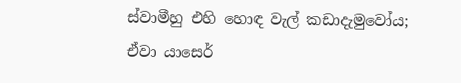ස්වාමීහු එහි හොඳ වැල් කඩාදැමුවෝය; ඒවා යාසෙර්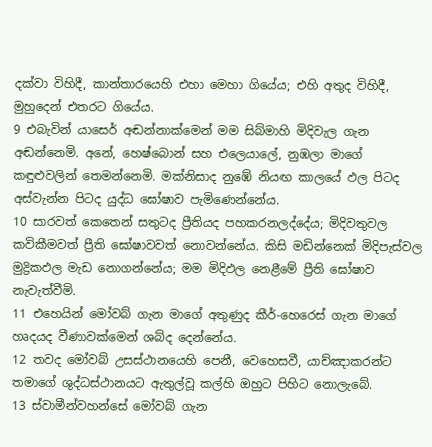දක්වා විහිදී, කාන්තාරයෙහි එහා මෙහා ගියේය; එහි අතුද විහිදී, මුහුදෙන් එතරට ගියේය.
9 එබැවින් යාසෙර් අඬන්නාක්මෙන් මම සිබ්මාහි මිදිවැල ගැන අඬන්නෙමි. අනේ, හෙෂ්බොන් සහ එලෙයාලේ, නුඹලා මාගේ කඳුළුවලින් තෙමන්නෙමි. මක්නිසාද නුඹේ නියඟ කාලයේ ඵල පිටද අස්වැන්න පිටද යුද්ධ ඝෝෂාව පැමිණෙන්නේය.
10 සාරවත් කෙතෙන් සතුටද ප්‍රීතියද පහකරනලද්දේය; මිදිවතුවල කවිකීමවත් ප්‍රීති ඝෝෂාවවත් නොවන්නේය. කිසි මඩින්නෙක් මිදිපැස්වල මුද්‍රිකඵල මැඩ නොගන්නේය; මම මිදිඵල නෙළීමේ ප්‍රීති ඝෝෂාව නැවැත්වීමි.
11 එහෙයින් මෝවබ් ගැන මාගේ අතුණුද කීර්-හෙරෙස් ගැන මාගේ හෘදයද වීණාවක්මෙන් ශබ්ද දෙන්නේය.
12 තවද මෝවබ් උසස්ථානයෙහි පෙනී, වෙහෙසවී, යාච්ඤාකරන්ට තමාගේ ශුද්ධස්ථානයට ඇතුල්වූ කල්හි ඔහුට පිහිට නොලැබේ.
13 ස්වාමීන්වහන්සේ මෝවබ් ගැන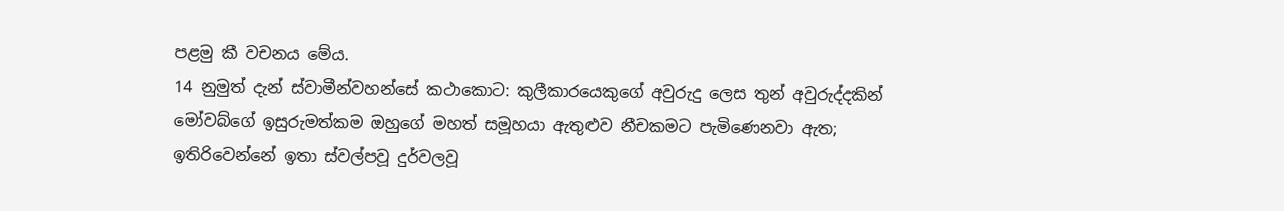පළමු කී වචනය මේය.
14 නුමුත් දැන් ස්වාමීන්වහන්සේ කථාකොට: කුලීකාරයෙකුගේ අවුරුදු ලෙස තුන් අවුරුද්දකින් මෝවබ්ගේ ඉසුරුමත්කම ඔහුගේ මහත් සමූහයා ඇතුළුව නීචකමට පැමිණෙනවා ඇත; ඉතිරිවෙන්නේ ඉතා ස්වල්පවූ දුර්වලවූ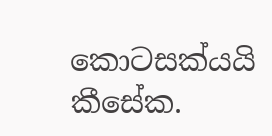කොටසක්යයි කීසේක.